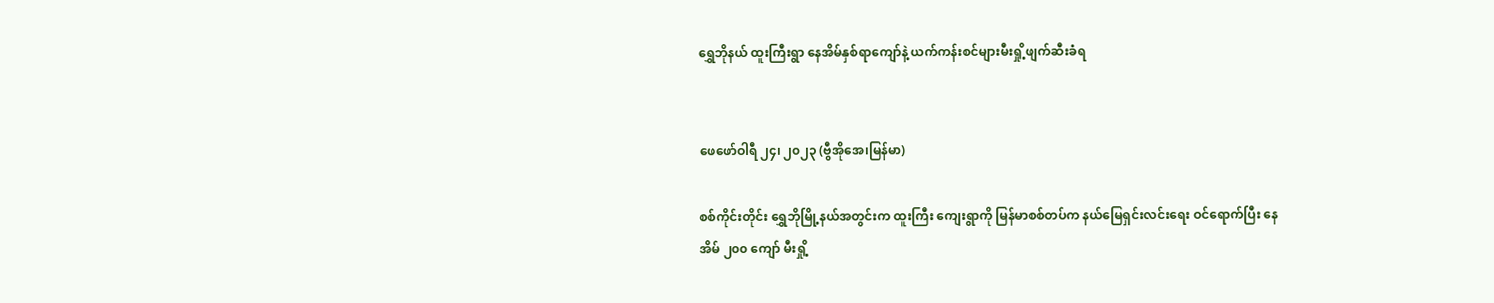ရွှေဘိုနယ် ထူးကြီးရွာ နေအိမ်နှစ်ရာကျော်နဲ့ ယက်ကန်းစင်များမီးရှို့ဖျက်ဆီးခံရ


ဖေဖော်ဝါရီ ၂၄၊ ၂၀၂၃ (ဗွီအိုအေ၊မြန်မာ)

စစ်ကိုင်းတိုင်း ရွှေဘိုမြို့နယ်အတွင်းက ထူးကြီး ကျေးရွာကို မြန်မာစစ်တပ်က နယ်မြေရှင်းလင်းရေး ဝင်ရောက်ပြီး နေအိမ် ၂၀၀ ကျော် မီးရှို့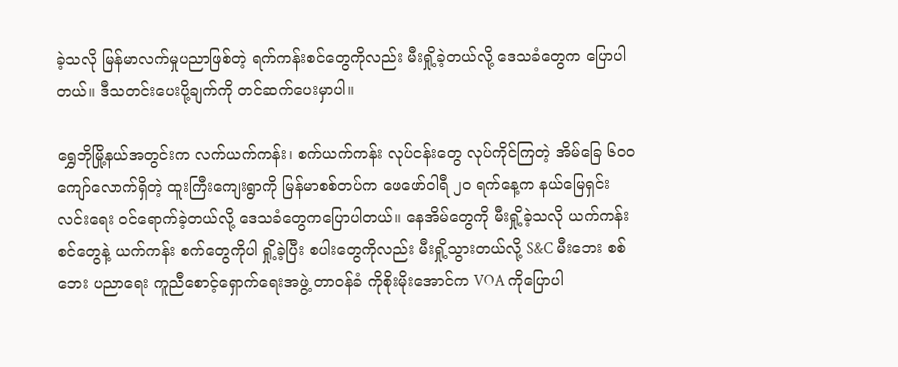ခဲ့သလို မြန်မာလက်မှုပညာဖြစ်တဲ့ ရက်ကန်းစင်တွေကိုလည်း မီးရှို့ခဲ့တယ်လို့ ဒေသခံတွေက ပြောပါတယ်။ ဒီသတင်းပေးပို့ချက်ကို တင်ဆက်ပေးမှာပါ။

ရွှေဘိုမြို့နယ်အတွင်းက လက်ယက်ကန်း၊ စက်ယက်ကန်း လုပ်ငန်းတွေ လုပ်ကိုင်ကြတဲ့ အိမ်ခြေ‌ ၆၀၀ ကျော်လောက်ရှိတဲ့ ထူးကြီးကျေးရွာကို မြန်မာစစ်တပ်က ဖေဖော်ဝါရီ ၂၀ ရက်နေ့က နယ်မြေရှင်းလင်း‌ရေး ဝင်ရောက်ခဲ့တယ်လို့ ဒေသခံတွေကပြောပါတယ်။ နေအိမ်တွေကို မီးရှို့ခဲ့သလို ယက်ကန်းစင်တွေနဲ့ ယက်ကန်း စက်တွေကိုပါ ရှို့ခဲ့ပြီး စပါးတွေကိုလည်း မီးရှို့သွားတယ်လို့ S&C မီးဘေး စစ်ဘေး ပညာရေး ကူညီစောင့်ရှောက်ရေးအဖွဲ့ တာဝန်ခံ ကိုစိုးမိုးအောင်က VOA ကိုပြောပါ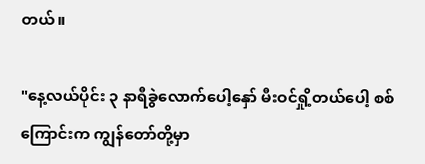တယ်။

"နေ့လယ်ပိုင်း ၃ နာရီခွဲလောက်ပေါ့နှော် မီးဝင်ရှို့တယ်ပေါ့ စစ်ကြောင်းက ကျွန်တော်တို့မှာ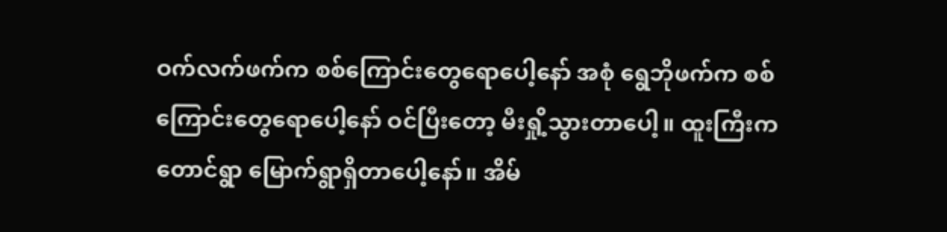ဝက်လက်ဖက်က စစ်ကြောင်းတွေရောပေါ့နော် အစုံ ရွေဘိုဖက်က စစ်ကြောင်းတွေရောပေါ့နော် ဝင်ပြီးတော့ မီးရှို့သွားတာပေါ့။ ထူးကြီးက တောင်ရွာ မြောက်ရွာရှိတာပေါ့နော်။ အိမ်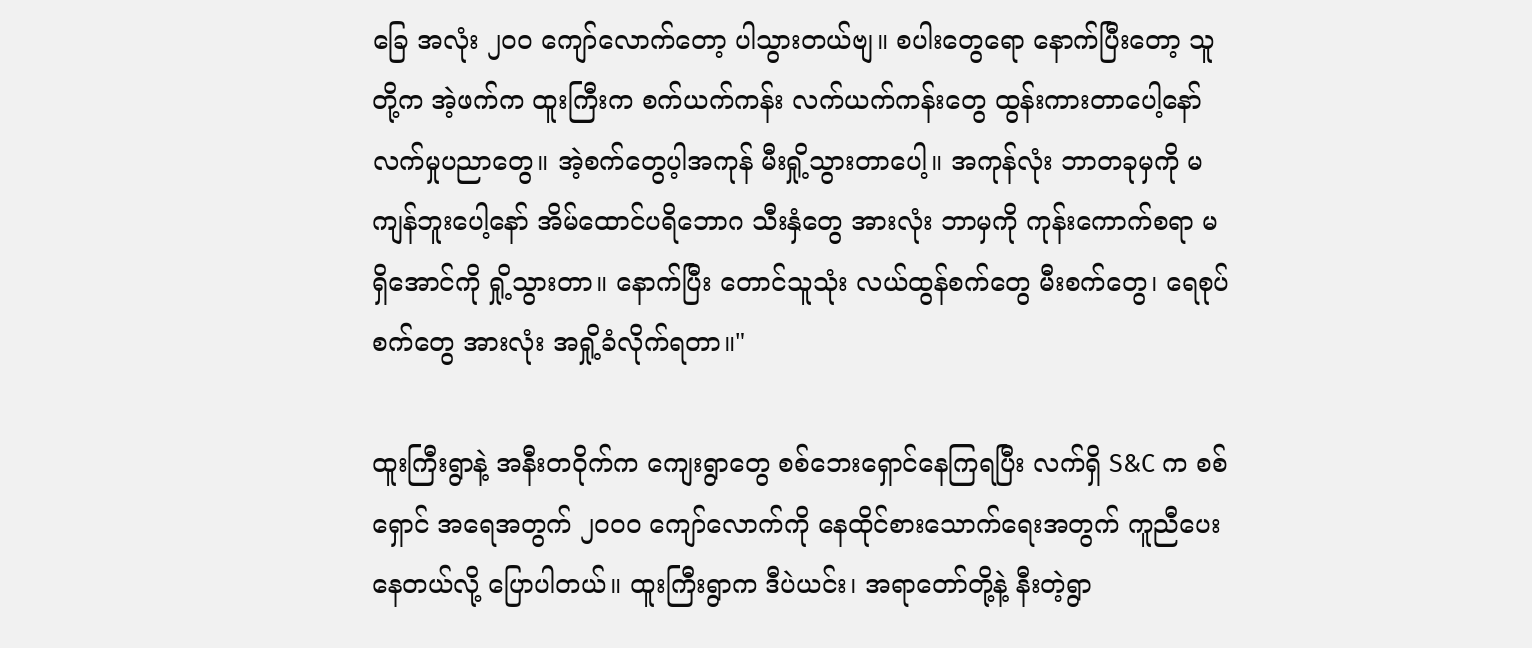ခြေ အလုံး ၂၀၀ ကျော်လောက်တော့ ပါသွားတယ်ဗျ။ စပါးတွေရော နောက်ပြီးတော့ သူတို့က အဲ့ဖက်က ထူးကြီးက စက်ယက်ကန်း လက်ယက်ကန်းတွေ ထွန်းကားတာပေါ့နော် လက်မှုပညာတွေ။ အဲ့စက်တွေပ့ါအကုန် မီးရှို့သွားတာပေါ့။ အကုန်လုံး ဘာတခုမှကို မကျန်ဘူးပေါ့နော် အိမ်ထောင်ပရိဘောဂ သီးနှံတွေ အားလုံး ဘာမှကို ကုန်းကောက်စရာ မရှိအောင်ကို ရှို့သွားတာ။ နောက်ပြီး တောင်သူသုံး လယ်ထွန်စက်တွေ မီးစက်တွေ၊ ရေစုပ်စက်တွေ အားလုံး အရှို့ခံလိုက်ရတာ။"

ထူးကြီးရွာနဲ့ အနီးတဝိုက်က ကျေးရွာတွေ စစ်ဘေးရှောင်နေကြရပြီး လက်ရှိ S&C က စစ်ရှောင် အ‌ရေအတွက် ၂၀၀၀ ကျော်လောက်ကို နေထိုင်စားသောက်ရေးအတွက် ကူညီပေးနေတယ်လို့ ပြောပါတယ်။ ထူးကြီးရွာက ဒီပဲယင်း၊ အရာတော်တို့နဲ့ နီးတဲ့ရွာ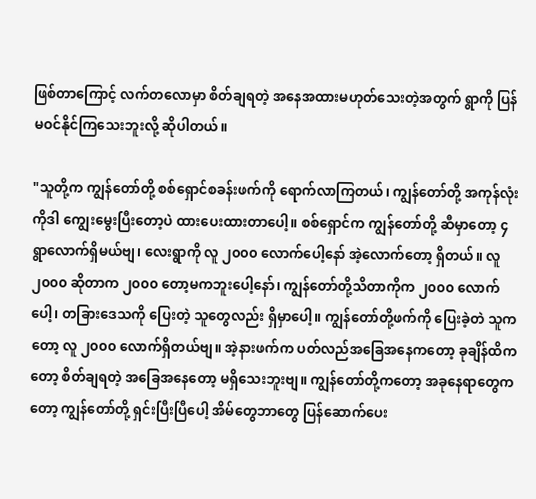ဖြစ်တာကြောင့် လက်တလောမှာ စိတ်ချရတဲ့ အနေအထားမဟုတ်သေးတဲ့အတွက် ရွာကို ပြန်မဝင်နိုင်ကြသေးဘူးလို့ ဆိုပါတယ်။

"သူတို့က ကျွန်တော်တို့ စစ်ရှောင်စခန်းဖက်ကို ရောက်လာကြတယ်၊ ကျွန်တော်တို့ အကုန်လုံးကိုဒါ ကျွေးမွေးပြီးတော့ပဲ ထားပေးထားတာပေါ့။ စစ်ရှောင်က ကျွန်တော်တို့ ဆီမှာတော့ ၄ ရွာလောက်ရှိမယ်ဗျ၊ လေးရွာကို လူ ၂၀၀၀ လောက်ပေါ့နော် အဲ့လောက်တော့ ရှိတယ်။ လူ ၂၀၀၀ ဆိုတာက ၂၀၀၀ တော့မကဘူးပေါ့နော်၊ ကျွန်တော်တို့သိတာကိုက ၂၀၀၀ လောက်ပေါ့၊ တခြား‌ဒေသကို ပြေးတဲ့ သူတွေလည်း ရှိမှာပေါ့။ ကျွန်တော်တို့ဖက်ကို ပြေးခဲ့တဲ သူကတော့ လူ ၂၀၀၀ လောက်ရှိတယ်ဗျ။ အဲ့နားဖက်က ပတ်လည်အခြေအနေကတော့ ခုချိန်ထိကတော့ စိတ်ချရတဲ့ အခြေအနေတော့ မရှိသေးဘူးဗျ။ ကျွန်တော်တို့ကတော့ အခုနေရာတွေကတော့ ကျွန်တော်တို့ ရှင်းပြီးပြီပေါ့ အိမ်တွေဘာတွေ ပြန်ဆောက်ပေး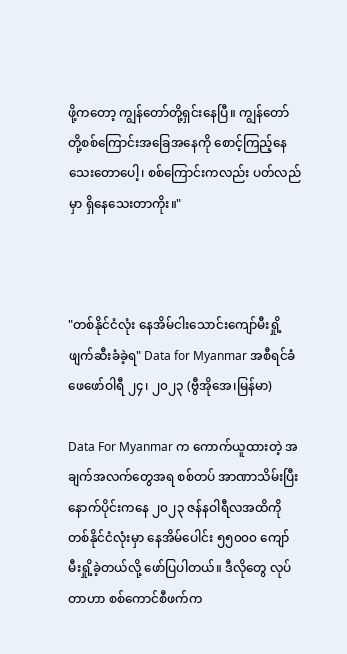ဖို့ကတော့ ကျွန်တော်တို့ရှင်းနေပြီ။ ကျွန်တော်တို့စစ်ကြောင်းအခြေအနေကို စောင့်ကြည့်နေသေးတောပေါ့၊ စစ်ကြောင်းကလည်း ပတ်လည်မှာ ရှိနေသေးတာကိုး။"



"တစ်နိုင်ငံလုံး နေအိမ်ငါးသောင်းကျော်မီးရှို့ဖျက်ဆီးခံခဲ့ရ" Data for Myanmar အစီရင်ခံ
ဖေဖော်ဝါရီ ၂၄၊ ၂၀၂၃ (ဗွီအိုအေ၊မြန်မာ)

Data For Myanmar က ကောက်ယူထားတဲ့ အချက်အလက်တွေအရ စစ်တပ် အာဏာသိမ်းပြီးနောက်ပိုင်းကနေ ၂၀၂၃ ဇန်နဝါရီလအထိကို တစ်နိုင်ငံလုံးမှာ နေအိမ်ပေါင်း ၅၅၀၀၀ ကျော် မီးရှို့ခဲ့တယ်လို့ ဖော်ပြပါတယ်။ ဒီလိုတွေ လုပ်တာဟာ စစ်ကောင်စီဖက်က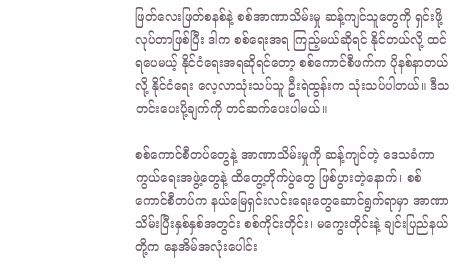ဖြတ်လေးဖြတ်စနစ်နဲ့ စစ်အာဏာသိမ်းမှု ဆန့်ကျင်သူတွေကို ရှင်းဖို့ လုပ်တာဖြစ်ပြီး ဒါက စစ်ရေးအရ ကြည့်မယ်ဆိုရင် နိုင်တယ်လို့ ထင်ရပေမယ့် နိုင်ငံရေးအရဆိုရင်တော့ စစ်ကောင်စီဖက်က ပိုနစ်နာတယ်လို့ နိုင်ငံရေး လေ့လာသုံးသပ်သူ ဦးရဲထွန်းက သုံးသပ်ပါတယ်။ ဒီသတင်းပေးပို့ချက်ကို တင်ဆက်ပေးပါမယ်။

စစ်ကောင်စီတပ်တွေနဲ့ အာဏာသိမ်းမှုကို ဆန့်ကျင်တဲ့ ဒေသခံကာကွယ်ရေးအဖွဲ့တွေနဲ့ ထိတွေ့တိုက်ပွဲတွေ ဖြစ်ပွားတဲ့နောက်၊ စစ်ကောင်စီတပ်က နယ်မြေရှင်းလင်းရေးတွေဆောင်ရွက်ရာမှာ အာဏာသိမ်းပြီးနှစ်နှစ်အတွင်း စစ်ကိုင်းတိုင်း၊ မကွေးတိုင်းနဲ့ ချင်းပြည်နယ်တို့က နေအိမ်အလုံးပေါင်း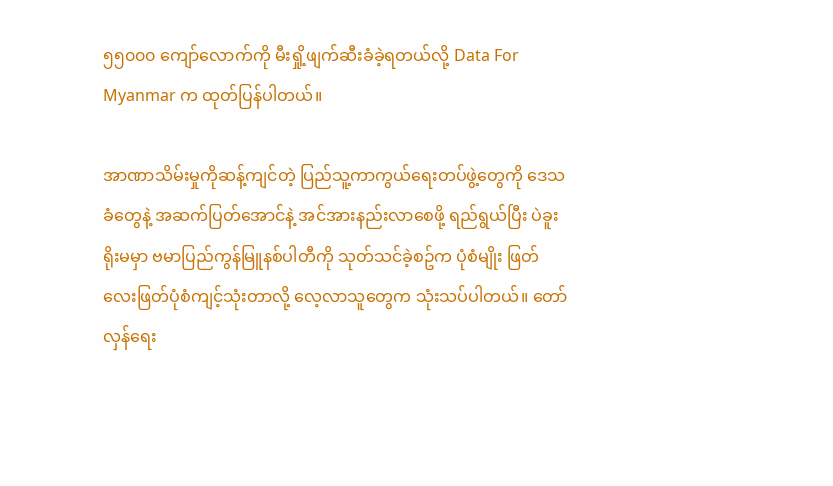၅၅၀၀၀ ကျော်လောက်ကို မီးရှို့ဖျက်ဆီးခံခဲ့ရတယ်လို့ Data For Myanmar က ထုတ်ပြန်ပါတယ်။

အာဏာသိမ်းမှုကိုဆန့်ကျင်တဲ့ ပြည်သူ့ကာကွယ်ရေးတပ်ဖွဲ့တွေကို ဒေသခံတွေနဲ့ အဆက်ပြတ်အောင်နဲ့ အင်အားနည်းလာစေဖို့ ရည်ရွယ်ပြီး ပဲခူးရိုးမမှာ ဗမာပြည်ကွန်မြူနစ်ပါတီကို သုတ်သင်ခဲ့စဥ်က ပုံစံမျိုး ဖြတ်လေးဖြတ်ပုံစံကျင့်သုံးတာလို့ လေ့လာသူတွေက သုံးသပ်ပါတယ်။ တော်လှန်ရေး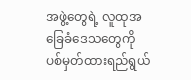အဖွဲ့တွေရဲ့ လူထုအခြေခံဒေသတွေကို ပစ်မှတ်ထားရည်ရွယ်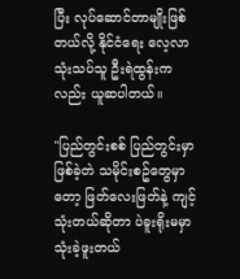ပြီး လုပ်ဆောင်တာမျိုးဖြစ်တယ်လို့ နိုင်ငံရေး လေ့လာသုံးသပ်သူ ဦးရဲထွန်းကလည်း ယူဆပါတယ်။

"ပြည်တွင်းစစ် ပြည်တွင်းမှာ ဖြစ်ခဲ့တဲ သမိုင်းစဥ်တွေမှာတော့ ဖြတ်လေးဖြတ်နဲ့ ကျင့်သုံးတယ်ဆိုတာ ပဲခူးရိုးမမှာ သုံးခဲ့ဖူးတယ်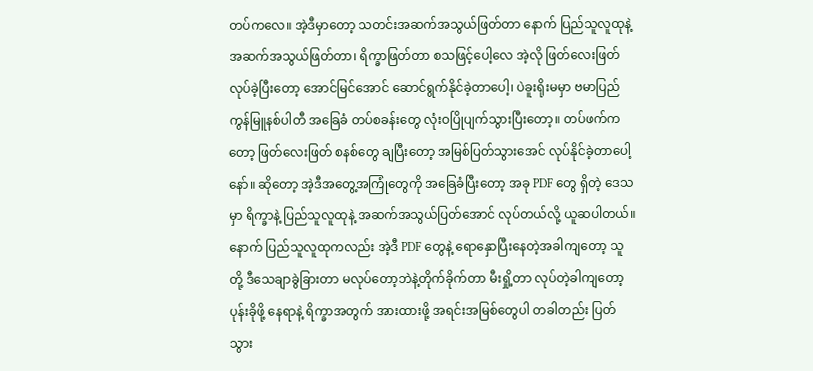တပ်ကလေ။ အဲ့ဒီမှာတော့ သတင်းအဆက်အသွယ်ဖြတ်တာ နောက် ပြည်သူလူထုနဲ့ အဆက်အသွယ်ဖြတ်တာ၊ ရိက္ခာဖြတ်တာ စသဖြင့်ပေါ့လေ အဲ့လို ဖြတ်လေးဖြတ် လုပ်ခဲ့ပြီးတော့ အောင်မြင်အောင် ဆောင်ရွက်နိုင်ခဲ့တာပေါ့၊ ပဲခူးရိုးမမှာ ဗမာပြည်ကွန်မြူနစ်ပါတီ အခြေခံ တပ်စခန်းတွေ လုံးဝပြိုပျက်သွားပြီးတော့။ တပ်ဖက်ကတော့ ဖြတ်လေးဖြတ် စနစ်တွေ ချပြီးတော့ အမြစ်ပြတ်သွားအေင် လုပ်နိုင်ခဲ့တာပေါ့နော်။ ဆိုတော့ အဲ့ဒီအတွေ့အကြုံတွေကို အခြေခံပြီးတော့ အခု PDF တွေ ရှိတဲ့ ‌ဒေသမှာ ရိက္ခာနဲ့ ပြည်သူလူထုနဲ့ အဆက်အသွယ်ပြတ်အောင် လုပ်တယ်လို့ ယူဆပါတယ်။ နောက် ပြည်သူလူထုကလည်း အဲ့ဒီ PDF တွေနဲ့ ရောနှောပြီးနေတဲ့အခါကျတော့ သူတို့ ဒီသေချာခွဲခြားတာ မလုပ်တော့ဘဲနဲ့တိုက်ခိုက်တာ မီးရှို့တာ လုပ်တဲ့ခါကျတော့ ပုန်းခိုဖို့ နေရာနဲ့ ရိက္ခာအတွက် အားထားဖို့ အရင်းအမြစ်တွေပါ တခါတည်း ပြတ်သွား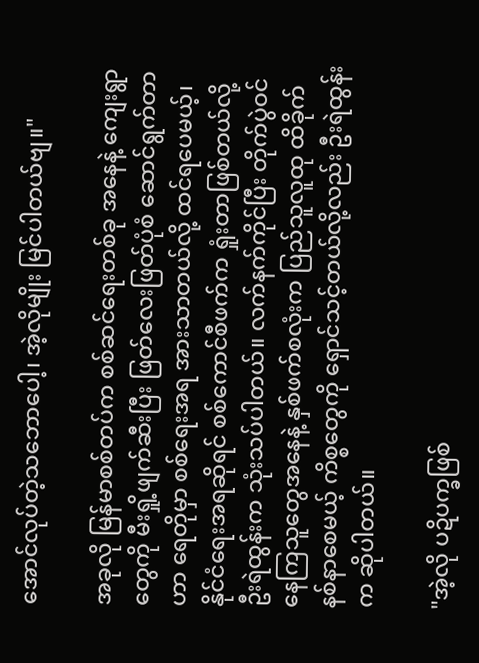အောင်လုပ်တဲ့သဘောပေါ့၊ အဲ့လိုမျိုး မြင်ပါတယ်ဗျ။"

အခုလို မြန်မာစစ်တပ်က စစ်ဆင်ရေးတစ်ခု အနေနဲ့ ကျေးရွာတွေကို မီးရှို့ဖျက်ဆီးပြီး ဖြတ်လေးဖြတ်ပုံစံ ဆောင်ရွက်တာဟာ ရေတိုမှာ စစ်ရေးအရ အားသာတယ်လို့ ထင်ရပေမယ့်၊ နိုင်ငံရေးအရဆိုရင် စစ်ကောင်စီဖက်က ရှုံးတာဖြစ်တယ်လို့ ဦးရဲထွန်းက သုံးသပ်ပါတယ်။ လက်နက်ကိုင်ပြီး တိုက်ပွဲဝင်နေကြသူတွေအနေနဲ့ နှစ်ဖက်စလုံးက ပြည်သူလူထု ထိခိုက်နစ်နာစေမယ့် ကိစ္စတွေကို ရှောင်သင့်တယ်လို့လည်း ဦးရဲထွန်းက ဆိုပါတယ်။

"အဲ့လို ပဍိပက္ခဖြစ်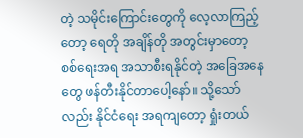တဲ့ သမိုင်းကြောင်းတွေကို လေ့လာကြည့်တော့ ရေတို အချိန်တို အတွင်းမှာတော့ စစ်ရေးအရ အသာစီးရနိုင်တဲ့ အခြေအနေတွေ ဖန်တီးနိုင်တာပေါ့နော်။ သို့သော်လည်း နိုင်ငံရေး အရကျတော့ ရှုံးတယ်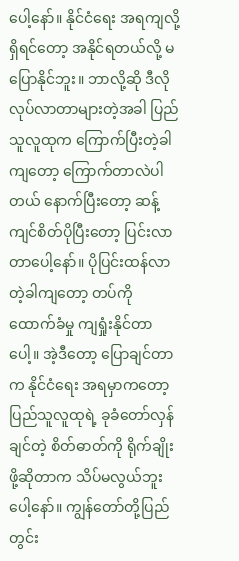ပေါ့နော်။ နိုင်ငံရေး အရကျလို့ရှိရင်တော့ အနိုင်ရတယ်လို့ မပြောနိုင်ဘူး။ ဘာလို့ဆို ဒီလိုလုပ်လာတာများတဲ့အခါ ပြည်သူလူထုက ကြောက်ပြီးတဲ့ခါကျတော့ ကြောက်တာလဲပါတယ် နောက်ပြီးတော့ ဆန့်ကျင်စိတ်ပိုပြီးတော့ ပြင်းလာတာပေါ့နော်။ ပိုပြင်းထန်လာတဲ့ခါကျတော့ တပ်ကို ထောက်ခံမှု ကျရှုံးနိုင်တာပေါ့။ အဲ့ဒီတော့ ပြောချင်တာက နိုင်ငံရေး အရမှာကတော့ ပြည်သူလူထုရဲ့ ခုခံတော်လှန်ချင်တဲ့ စိတ်ဓာတ်ကို ရိုက်ချိုးဖို့ဆိုတာက သိပ်မလွယ်ဘူးပေါ့နော်။ ကျွန်‌တော်တို့ပြည်တွင်း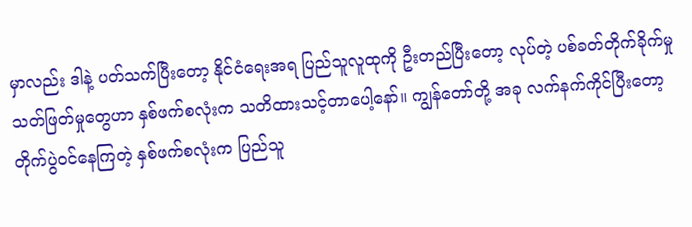မှာလည်း ဒါနဲ့ ပတ်သက်ပြီးတော့ နိုင်ငံရေးအရ ပြည်သူလူထုကို ဦးတည်ပြီးတော့ လုပ်တဲ့ ပစ်ခတ်တိုက်ခိုက်မှု သတ်ဖြတ်မှုတွေဟာ နှစ်ဖက်စလုံးက သတိထားသင့်တာပေါ့နော်။ ကျွန်‌‌တော်တို့ အခု လက်နက်ကိုင်ပြီးတော့ တိုက်ပွဲဝင်နေကြတဲ့ နှစ်ဖက်စလုံးက ပြည်သူ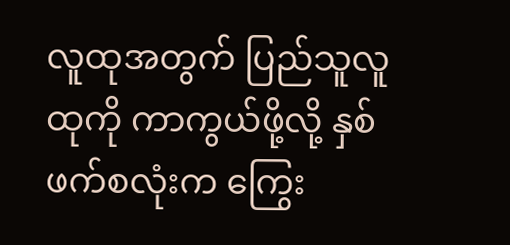လူထုအတွက် ပြည်သူလူထုကို ကာကွယ်ဖို့လို့ နှစ်ဖက်စလုံးက ကြွေး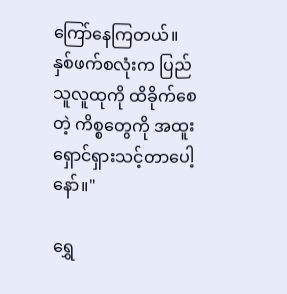ကြော်နေကြတယ်။ နှစ်ဖက်စလုံးက ပြည်သူလူထုကို ထိခိုက်စေတဲ့ ကိစ္စတွေကို အထူးရှောင်ရှားသင့်တာပေါ့နော်။"

ရွှေ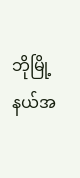ဘိုမြို့နယ်အ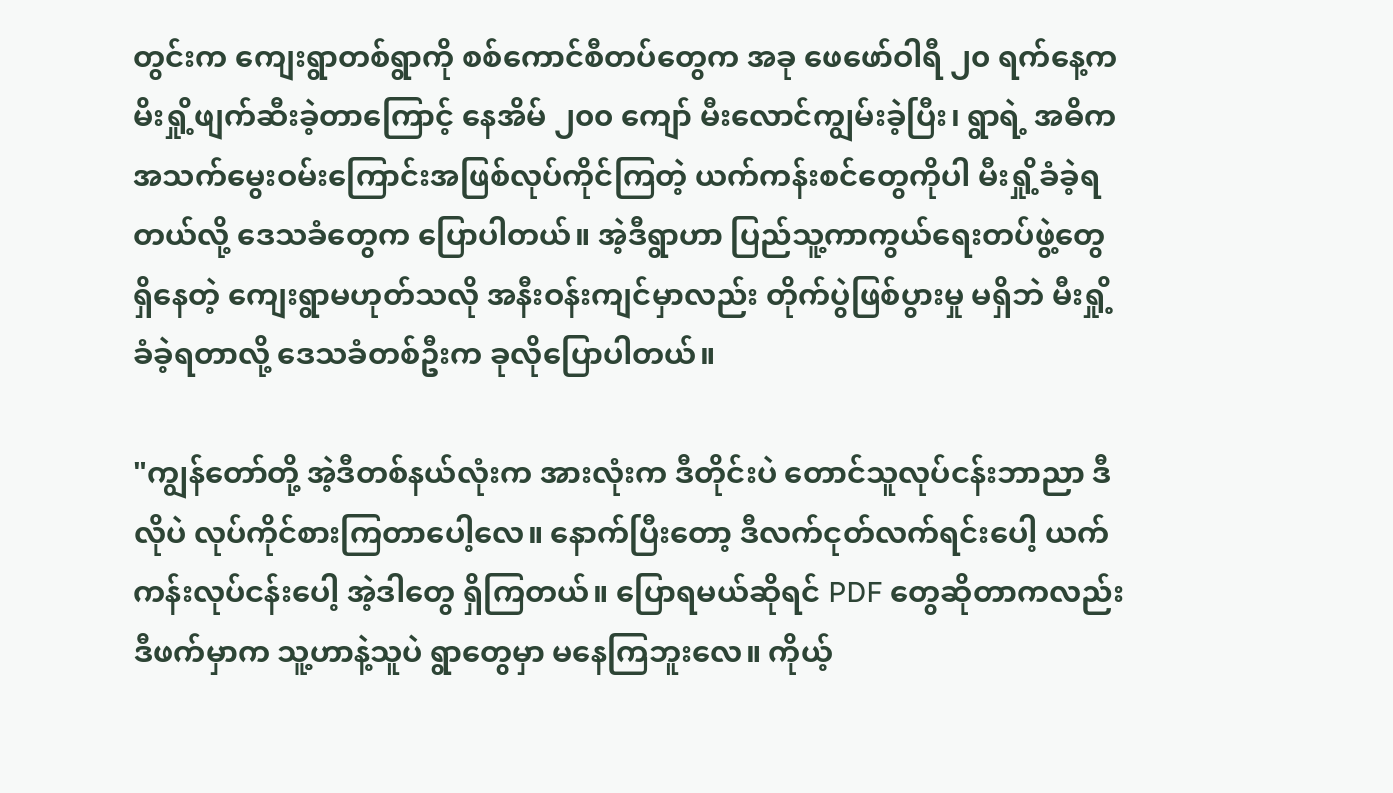တွင်းက ကျေးရွာတစ်ရွာကို စစ်ကောင်စီတပ်တွေက အခု ဖေဖော်ဝါရီ ၂၀ ရက်နေ့က မိးရှို့ဖျက်ဆီးခဲ့တာကြောင့် နေအိမ် ၂၀၀ ကျော် မီးလောင်ကျွမ်းခဲ့ပြီး၊ ရွာရဲ့ အဓိက အသက်မွေးဝမ်းကြောင်းအဖြစ်လုပ်ကိုင်ကြတဲ့ ယက်ကန်းစင်တွေကိုပါ မီးရှို့ခံခဲ့ရတယ်လို့ ဒေသခံတွေက ပြောပါတယ်။ အဲ့ဒီရွာဟာ ပြည်သူ့ကာကွယ်ရေးတပ်ဖွဲ့တွေ ရှိနေတဲ့ ကျေးရွာမဟုတ်သလို အနီးဝန်းကျင်မှာလည်း တိုက်ပွဲဖြစ်ပွားမှု မရှိဘဲ မီးရှို့ခံခဲ့ရတာလို့ ဒေသခံတစ်ဦးက ခုလိုပြောပါတယ်။

"ကျွန်တော်တို့ အဲ့ဒီတစ်နယ်လုံးက အားလုံးက ဒီတိုင်းပဲ တောင်သူလုပ်ငန်းဘာညာ ဒီလိုပဲ လုပ်ကိုင်စားကြတာပေါ့လေ။ နောက်ပြီးတော့ ဒီလက်ငုတ်လက်ရင်းပေါ့ ယက်ကန်းလုပ်ငန်းပေါ့ အဲ့ဒါတွေ ရှိကြတယ်။ ပြောရမယ်ဆိုရင် PDF တွေဆိုတာကလည်း ဒီဖက်မှာက သူ့ဟာနဲ့သူပဲ ရွာတွေမှာ မနေကြဘူးလေ။ ကိုယ့်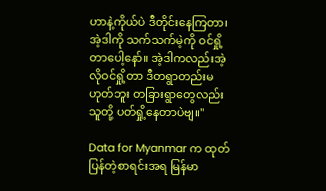ဟာနဲ့ကိုယ်ပဲ ဒီတိုင်းနေကြတာ၊ အဲ့ဒါကို သက်သက်မဲ့ကို ဝင်ရှို့တာပေါ့နော်။ အဲ့ဒါကလည်းအဲ့လိုဝင်ရှို့တာ ဒီတရွာတည်းမဟုတ်ဘူး တခြားရွာတွေလည်း သူတို့ ပတ်ရှို့‌နေတာပဲဗျ။"

Data for Myanmar က ထုတ်ပြန်တဲ့စာရင်းအရ မြန်မာ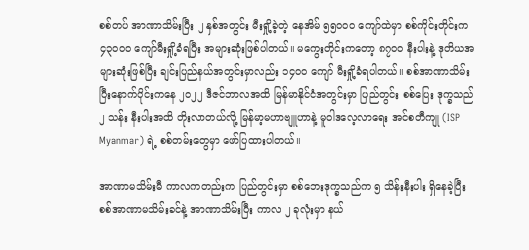စစ်တပ် အာဏာသိမ်းပြီး ၂ နှစ်အတွင်း မီးရှို့ခဲ့တဲ့ နေအိမ် ၅၅၀၀၀ ကျော်ထဲမှာ စစ်ကိုင်းတိုင်းက ၄၃၀၀၀ ကျော်မီးရှို့ခံရပြီး အများဆုံးဖြစ်ပါတယ်။ မကွေးတိုင်းကတော့ ၈၇၀၀ နီးပါးနဲ့ ဒုတိယအများဆုံးဖြစ်ပြီး ချင်းပြည်နယ်အတွင်းမှာလည်း ၁၄၀၀ ကျော် မီးရှို့ခံရပါတယ်။ စစ်အာဏာသိမ်းပြီးနောက်ပိုင်းကနေ ၂၀၂၂ ဒီဇင်ဘာလအထိ မြန်မာနိုင်ငံအတွင်းမှာ ပြည်တွင်း စစ်ပြေး ဒုက္ခသည် ၂ သန်း နီးပါးအထိ တိုးလာတယ်လို့ မြန်မာ့မဟာဗျူဟာနဲ့ မူဝါဒလေ့လာရေး အင်စတီကျု (ISP Myanmar) ရဲ့ စစ်တမ်းတွေမှာ ဖော်ပြထားပါတယ်။

အာဏာမသိမ်းမီ ကာလကတည်းက ပြည်တွင်းမှာ စစ်ဘေးဒုက္ခသည်က ၅ သိန်းနီးပါး ရှိနေခဲ့ပြီး စစ်အာဏာမသိမ်းခင်နဲ့ အာဏာသိမ်းပြီး ကာလ ၂ ခုလုံးမှာ နယ်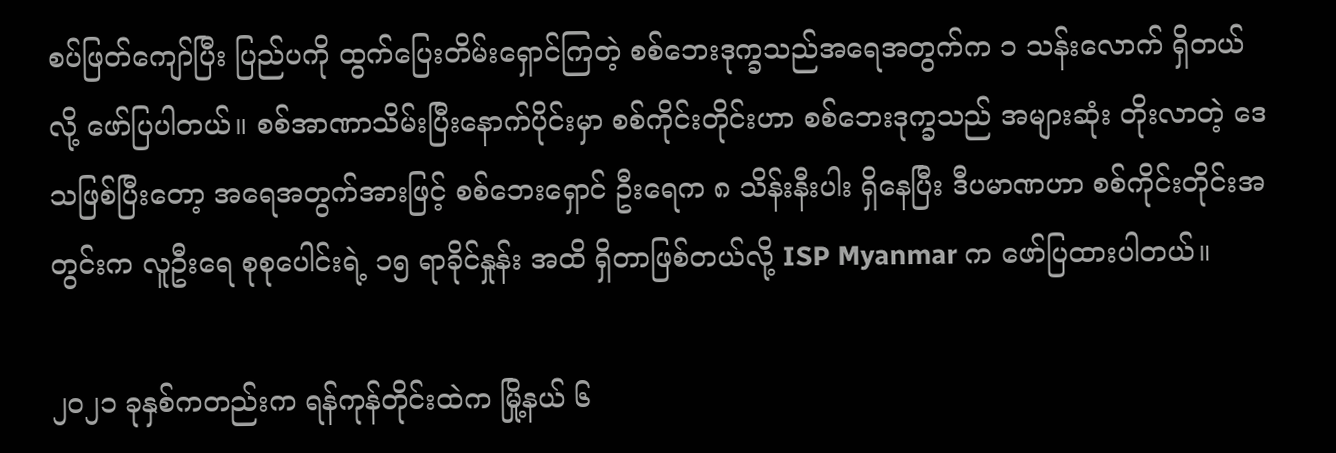စပ်ဖြတ်ကျော်ပြီး ပြည်ပကို ထွက်ပြေးတိမ်းရှောင်ကြတဲ့ စစ်ဘေးဒုက္ခသည်အရေအတွက်က ၁ သန်းလောက် ရှိတယ်လို့ ဖော်ပြပါတယ်။ စစ်အာဏာသိမ်းပြီးနောက်ပိုင်းမှာ စစ်ကိုင်းတိုင်းဟာ စစ်ဘေးဒုက္ခသည် အများဆုံး တိုးလာတဲ့ ဒေသဖြစ်ပြီးတော့ အရေအတွက်အားဖြင့် စစ်ဘေးရှောင် ဦးရေက ၈ သိန်းနီးပါး ရှိနေပြီး ဒီပမာဏဟာ စစ်ကိုင်းတိုင်းအတွင်းက လူဦးရေ စုစုပေါင်းရဲ့ ၁၅ ရာခိုင်နှုန်း အထိ ရှိတာဖြစ်တယ်လို့ ISP Myanmar က ဖော်ပြထားပါတယ်။

၂၀၂၁ ခုနှစ်ကတည်းက ရန်ကုန်တိုင်းထဲက မြို့နယ် ၆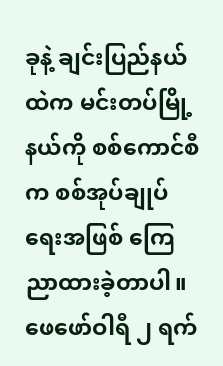ခုနဲ့ ချင်းပြည်နယ်ထဲက မင်းတပ်မြို့နယ်ကို စစ်ကောင်စီက စစ်အုပ်ချုပ်ရေးအဖြစ် ကြေညာထားခဲ့တာပါ။ ဖေဖော်ဝါရီ ၂ ရက်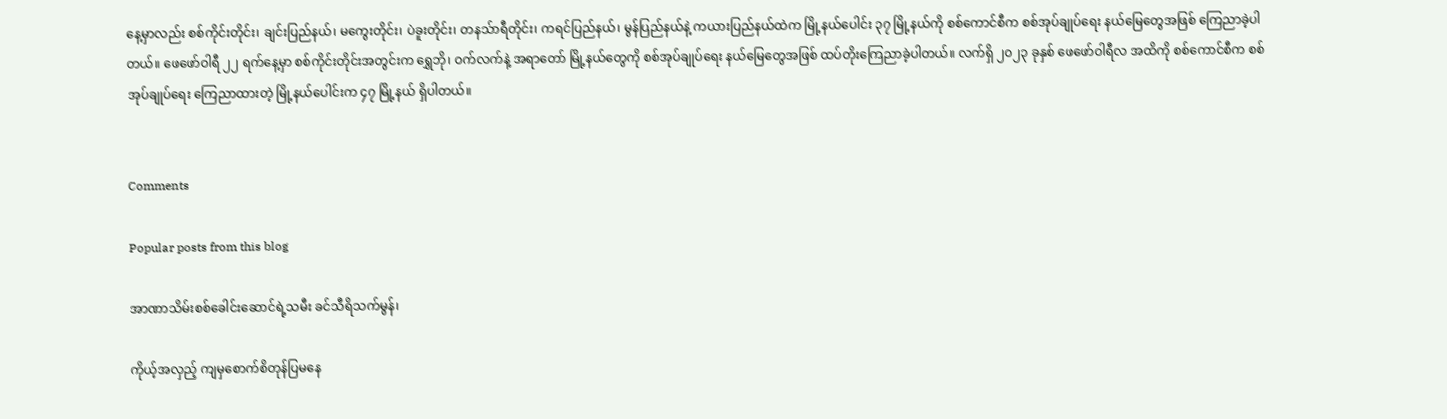နေ့မှာလည်း စစ်ကိုင်းတိုင်း၊ ချင်းပြည်နယ်၊ မ‌ကွေးတိုင်း၊ ပဲခူးတိုင်း၊ တနသ်ာရီတိုင်း၊ ကရင်ပြည်နယ်၊ မွန်ပြည်နယ်နဲ့ ကယားပြည်နယ်ထဲက မြို့နယ်ပေါင်း ၃၇ မြို့နယ်ကို စစ်ကောင်စီက စစ်အုပ်ချုပ်ရေး နယ်မြေတွေအဖြစ် ကြေညာခဲ့ပါတယ်။ ဖေဖော်ဝါရီ ၂၂ ရက်နေ့မှာ စစ်ကိုင်းတိုင်းအတွင်းက ရွှေဘို၊ ဝက်လက်နဲ့ အရာတော် မြို့နယ်တွေကို စစ်အုပ်ချုပ်ရေး နယ်မြေတွေအဖြစ် ထပ်တိုးကြေညာခဲ့ပါတယ်။ လက်ရှိ ၂၀၂၃ ခုနှစ် ဖေဖော်ဝါရီလ အထိကို စစ်ကောင်စီက စစ်အုပ်ချုပ်ရေး ကြေညာထားတဲ့ မြို့နယ်ပေါင်းက ၄၇ မြို့နယ် ရှိပါတယ်။


Comments

Popular posts from this blog

အာဏာသိမ်းစစ်ခေါင်းဆောင်ရဲ့သမီး ခင်သီရိသက်မွန်၊

ကိုယ့်အလှည့် ကျမှစောက်စိတုန်ပြမနေ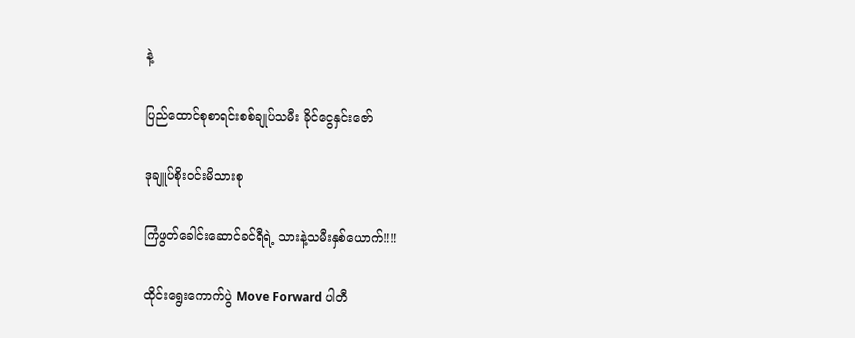နဲ့

ပြည်ထောင်စုစာရင်းစစ်ချုပ်သမီး ခိုင်ငွေနှင်းဇော်

ဒုချူပ်စိုးဝင်းမိသားစု

ကြံဖွတ်ခေါင်းဆောင်ခင်ရီရဲ့ သားနဲ့သမီးနှစ်ယောက်‼‼

ထိုင်းရွေးကောက်ပွဲ Move Forward ပါတီ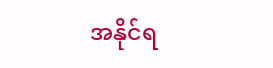အနိုင်ရ